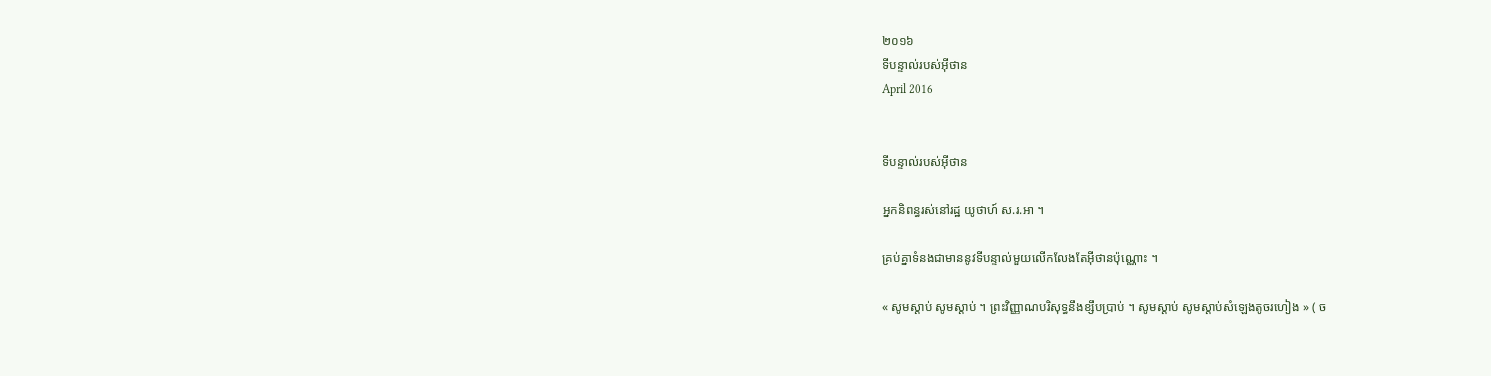២០១៦
ទីបន្ទាល់របស់អ៊ីថាន
April 2016


ទីបន្ទាល់របស់អ៊ីថាន

អ្នកនិពន្ធរស់នៅរដ្ឋ យូថាហ៍ ស.រ.អា ។

គ្រប់គ្នាទំនងជាមាននូវទីបន្ទាល់មួយលើកលែងតែអ៊ីថានប៉ុណ្ណោះ ។

« សូមស្ដាប់ សូមស្ដាប់ ។ ព្រះវិញ្ញាណបរិសុទ្ធនឹងខ្សឹបប្រាប់ ។ សូមស្តាប់ សូមស្តាប់សំឡេងតូចរហៀង » ( ច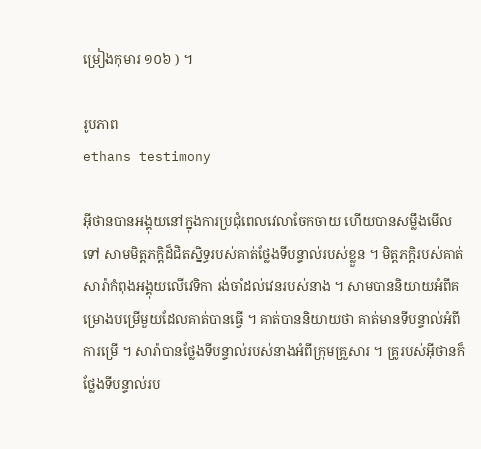ម្រៀងកុមារ ១០៦ ) ។

រូបភាព
ethans testimony

អ៊ីថានបានអង្គុយនៅក្នុងការប្រជុំពេលវេលាចែកចាយ ហើយបានសម្លឹងមើលទៅ សាមមិត្តភក្ដិដ៏ជិតស្និទ្ធរបស់គាត់ថ្លែងទីបន្ទាល់របស់ខ្លួន ។ មិត្តភក្ដិរបស់គាត់ សារ៉ាកំពុងអង្គុយលើវេទិកា រង់ចាំដល់វេនរបស់នាង ។ សាមបាននិយាយអំពីគម្រោងបម្រើមួយដែលគាត់បានធ្វើ ។ គាត់បាននិយាយថា គាត់មានទីបន្ទាល់អំពីការម្រើ ។ សារ៉ាបានថ្លែងទីបន្ទាល់របស់នាងអំពីក្រុមគ្រួសារ ។ គ្រូរបស់អ៊ីថានក៏ថ្លែងទីបន្ទាល់រប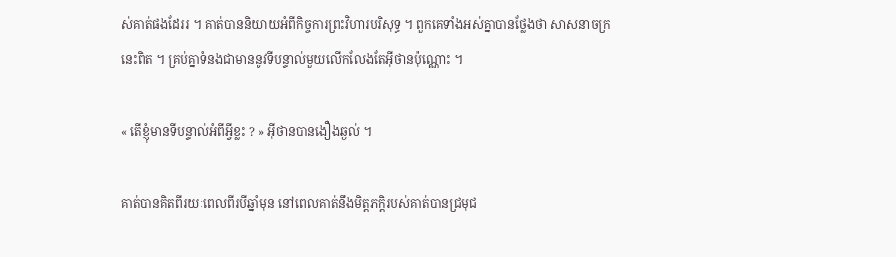ស់គាត់ផងដែររ ។ គាត់បាននិយាយអំពីកិច្ចការព្រះវិហារបរិសុទ្ធ ។ ពួកគេទាំងអស់គ្នាបានថ្លែងថា សាសនាចក្រនេះពិត ។ គ្រប់គ្នាទំនងជាមាននូវទីបន្ទាល់មួយលើកលែងតែអ៊ីថានប៉ុណ្ណោះ ។

« តើខ្ញុំមានទីបន្ទាល់អំពីអ្វីខ្លះ ? » អ៊ីថានបានងឿងឆ្ងល់ ។

គាត់បានគិតពីរយៈពេលពីរបីឆ្នាំមុន នៅពេលគាត់នឹងមិត្តភក្តិរបស់គាត់បានជ្រមុជ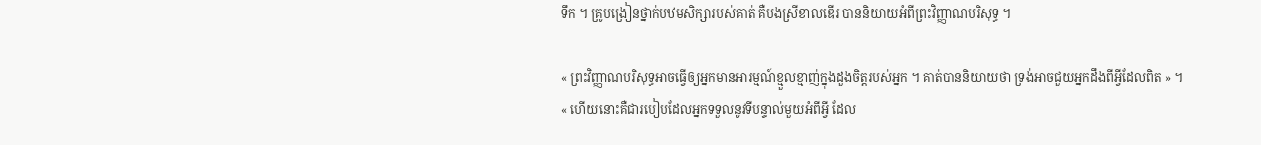ទឹក ។ គ្រូបង្រៀនថ្នាក់បឋមសិក្សារបស់គាត់ គឺបងស្រីខាលឌើរ បាននិយាយអំពីព្រះវិញ្ញាណបរិសុទ្ធ ។

« ព្រះវិញ្ញាណបរិសុទ្ធអាចធ្វើឲ្យអ្នកមានអារម្មណ៍ខ្មួលខ្មាញ់ក្នុងដួងចិត្តរបស់អ្នក ។ គាត់បាននិយាយថា ទ្រង់អាចជួយអ្នកដឹងពីអ្វីដែលពិត » ។ « ហើយនោះគឺជារបៀបដែលអ្នកទទួលនូវទីបន្ទាល់មួយអំពីអ្វី ដែល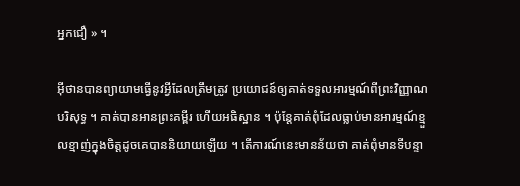អ្នកជឿ » ។

អ៊ីថានបានព្យាយាមធ្វើនូវអ្វីដែលត្រឹមត្រូវ ប្រយោជន៍ឲ្យគាត់ទទួលអារម្មណ៍ពីព្រះវិញ្ញាណបរិសុទ្ធ ។ គាត់បានអានព្រះគម្ពីរ ហើយអធិស្ឋាន ។ ប៉ុន្តែគាត់ពុំដែលធ្លាប់មានអារម្មណ៍ខ្មួលខ្មាញ់ក្នុងចិត្តដូចគេបាននិយាយឡើយ ។ តើការណ៍នេះមានន័យថា គាត់ពុំមានទីបន្ទា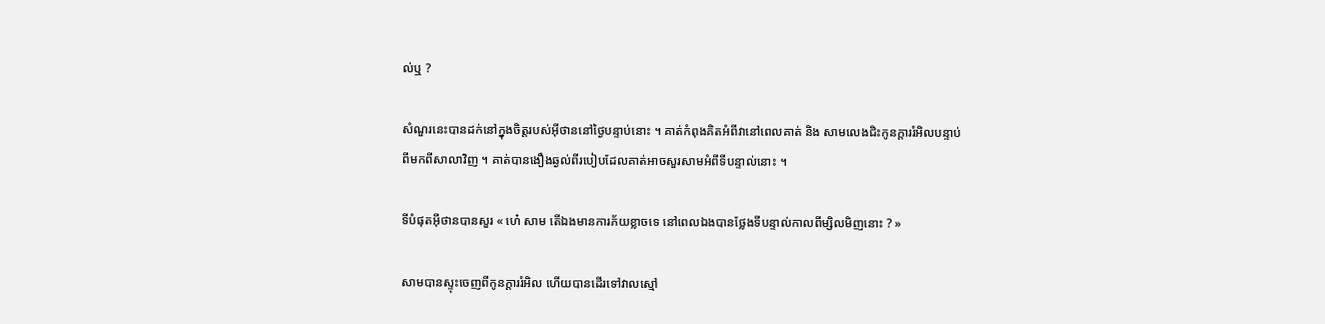ល់ឬ ?

សំណួរនេះបានដក់នៅក្នុងចិត្តរបស់អ៊ីថាននៅថ្ងៃបន្ទាប់នោះ ។ គាត់កំពុងគិតអំពីវានៅពេលគាត់ និង សាមលេងជិះកូនក្តាររំអិលបន្ទាប់ពីមកពីសាលាវិញ ។ គាត់បានងឿងឆ្ងល់ពីរបៀបដែលគាត់អាចសួរសាមអំពីទីបន្ទាល់នោះ ។

ទីបំផុតអ៊ីថានបានសួរ « ហេ៎ សាម តើឯងមានការភ័យខ្លាចទេ នៅពេលឯងបានថ្លែងទីបន្ទាល់កាលពីម្សិលមិញនោះ ? »

សាមបានស្ទុះចេញពីកូនក្តាររំអិល ហើយបានដើរទៅវាលស្មៅ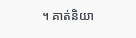។ គាត់និយា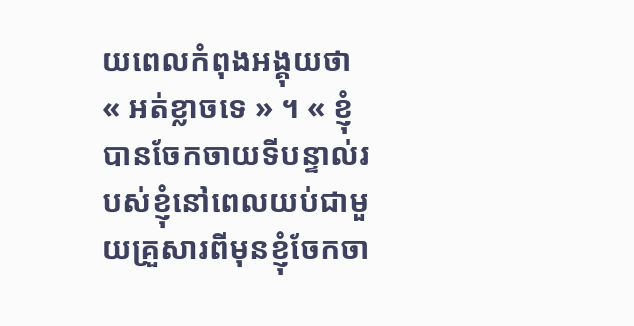យពេលកំពុងអង្គុយថា « អត់ខ្លាចទេ » ។ « ខ្ញុំបានចែកចាយទីបន្ទាល់របស់ខ្ញុំនៅពេលយប់ជាមួយគ្រួសារពីមុនខ្ញុំចែកចា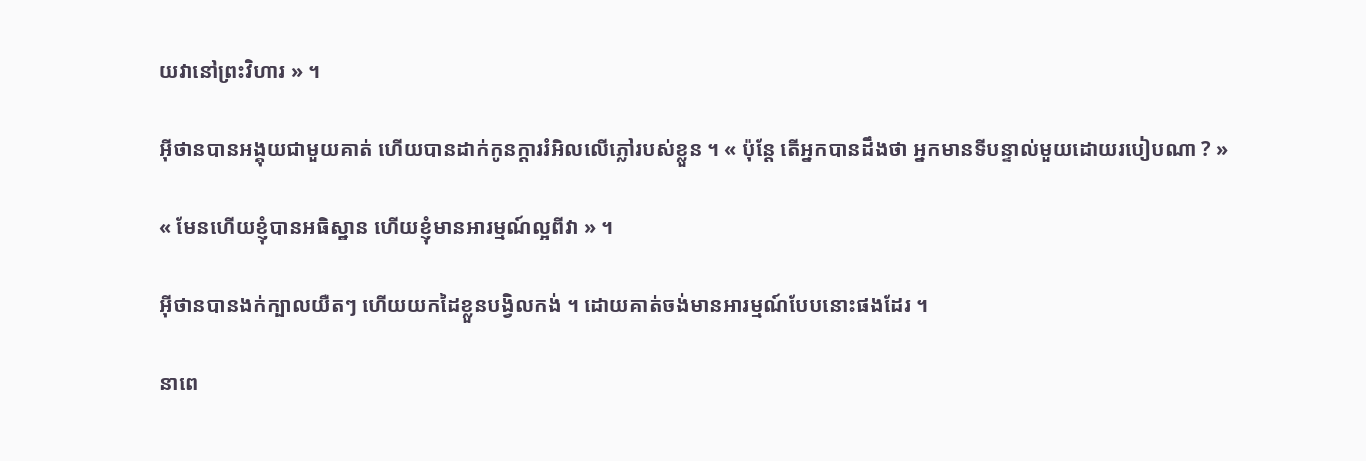យវានៅព្រះវិហារ » ។

អ៊ីថានបានអង្គុយជាមួយគាត់ ហើយបានដាក់កូនក្តាររំអិលលើភ្លៅរបស់ខ្លួន ។ « ប៉ុន្តែ តើអ្នកបានដឹងថា អ្នកមានទីបន្ទាល់មួយដោយរបៀបណា ? »

« មែនហើយខ្ញុំបានអធិស្ឋាន ហើយខ្ញុំមានអារម្មណ៍ល្អពីវា » ។

អ៊ីថានបានងក់ក្បាលយឺតៗ ហើយយកដៃខ្លួនបង្វិលកង់ ។ ដោយគាត់ចង់មានអារម្មណ៍បែបនោះផងដែរ ។

នាពេ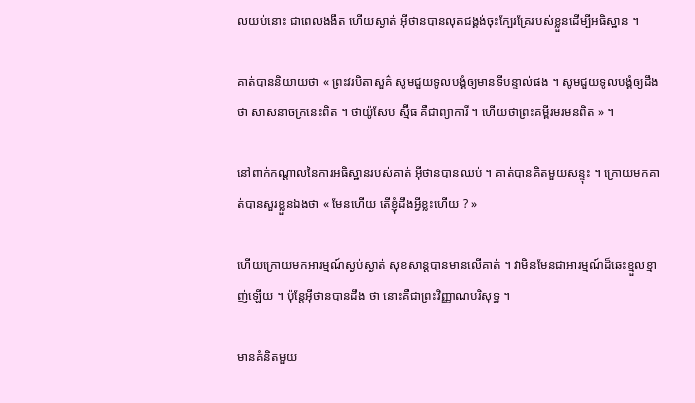លយប់នោះ ជាពេលងងឹត ហើយស្ងាត់ អ៊ីថានបានលុតជង្គង់ចុះក្បែរគ្រែរបស់ខ្លួនដើម្បីអធិស្ឋាន ។

គាត់បាននិយាយថា « ព្រះវរបិតាសួគ៌ សូមជួយទូលបង្គំឲ្យមានទីបន្ទាល់ផង ។ សូមជួយទូលបង្គំឲ្យដឹងថា សាសនាចក្រនេះពិត ។ ថាយ៉ូសែប ស្ម៊ីធ គឺជាព្យាការី ។ ហើយថាព្រះគម្ពីរមរមនពិត » ។

នៅពាក់កណ្តាលនៃការអធិស្ឋានរបស់គាត់ អ៊ីថានបានឈប់ ។ គាត់បានគិតមួយសន្ទុះ ។ ក្រោយមកគាត់បានសួរខ្លួនឯងថា « មែនហើយ តើខ្ញុំដឹងអ្វីខ្លះហើយ ? »

ហើយក្រោយមកអារម្មណ៍ស្ងប់ស្ងាត់ សុខសាន្តបានមានលើគាត់ ។ វាមិនមែនជាអារម្មណ៍ដ៏ឆេះខ្មួលខ្មាញ់ឡើយ ។ ប៉ុន្តែអ៊ីថានបានដឹង ថា នោះគឺជាព្រះវិញ្ញាណបរិសុទ្ធ ។

មានគំនិតមួយ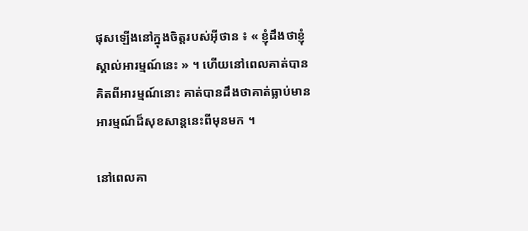ផុសឡើងនៅក្នុងចិត្តរបស់អ៊ីថាន ៖ « ខ្ញុំដឹងថាខ្ញុំស្គាល់អារម្មណ៍នេះ » ។ ហើយនៅពេលគាត់បានគិតពីអារម្មណ៍នោះ គាត់បានដឹងថាគាត់ធ្លាប់មានអារម្មណ៍ដ៏សុខសាន្តនេះពីមុនមក ។

នៅពេលគា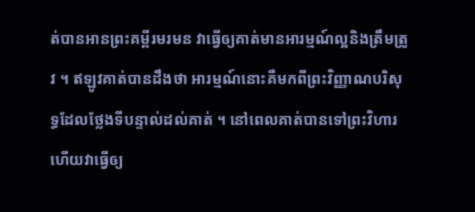ត់បានអានព្រះគម្ពីរមរមន វាធ្វើឲ្យគាត់មានអារម្មណ៍ល្អនិងត្រឹមត្រូវ ។ ឥឡូវគាត់បានដឹងថា អារម្មណ៍នោះគឺមកពីព្រះវិញ្ញាណបរិសុទ្ធដែលថ្លែងទីបន្ទាល់ដល់គាត់ ។ នៅពេលគាត់បានទៅព្រះវិហារ ហើយវាធ្វើឲ្យ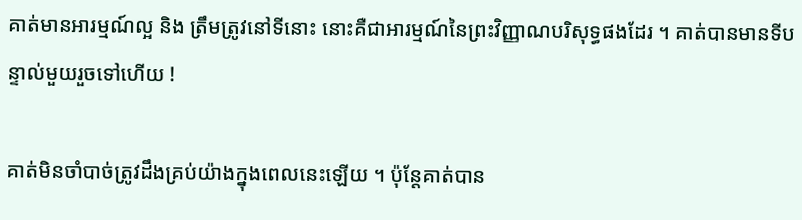គាត់មានអារម្មណ៍ល្អ និង ត្រឹមត្រូវនៅទីនោះ នោះគឺជាអារម្មណ៍នៃព្រះវិញ្ញាណបរិសុទ្ធផងដែរ ។ គាត់បានមានទីបន្ទាល់មួយរួចទៅហើយ !

គាត់មិនចាំបាច់ត្រូវដឹងគ្រប់យ៉ាងក្នុងពេលនេះឡើយ ។ ប៉ុន្តែគាត់បាន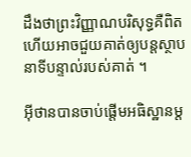ដឹងថាព្រះវិញ្ញាណបរិសុទ្ធគឺពិត ហើយអាចជួយគាត់ឲ្យបន្តស្ថាបនាទីបន្ទាល់របស់គាត់ ។

អ៊ីថានបានចាប់ផ្តើមអធិស្ឋានម្ត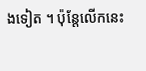ងទៀត ។ ប៉ុន្តែលើកនេះ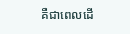គឺជាពេលដើ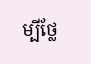ម្បីថ្លែ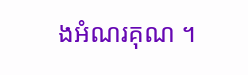ងអំណរគុណ ។